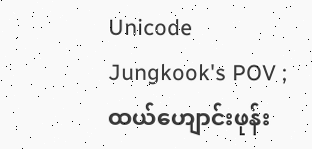Unicode
Jungkook's POV ;
ထယ်ဟျောင်းဖုန်း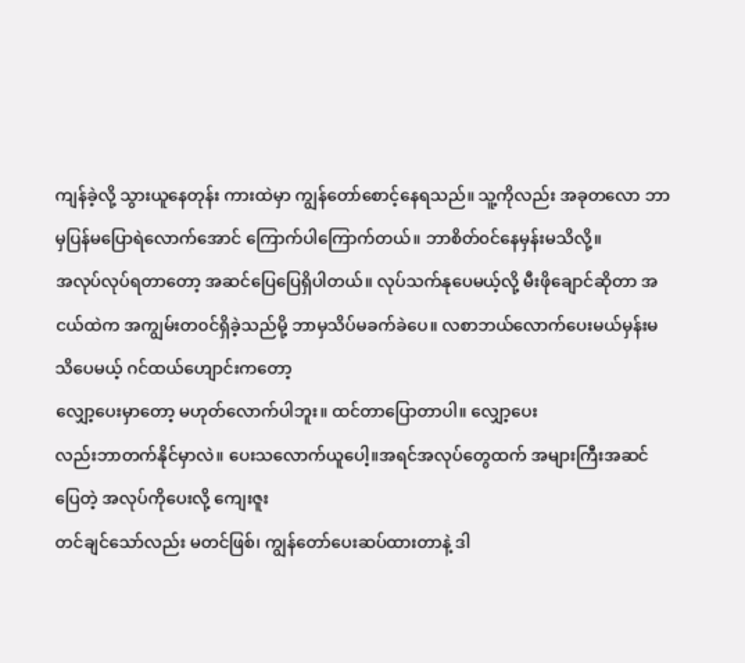ကျန်ခဲ့လို့ သွားယူနေတုန်း ကားထဲမှာ ကျွန်တော်စောင့်နေရသည်။ သူ့ကိုလည်း အခုတလော ဘာမှပြန်မပြောရဲလောက်အောင် ကြောက်ပါကြောက်တယ်။ ဘာစိတ်၀င်နေမှန်းမသိလို့။
အလုပ်လုပ်ရတာတော့ အဆင်ပြေပြေရှိပါတယ်။ လုပ်သက်နုပေမယ့်လို့ မီးဖိုချောင်ဆိုတာ အငယ်ထဲက အကျွမ်းတ၀င်ရှိခဲ့သည်မို့ ဘာမှသိပ်မခက်ခဲပေ။ လစာဘယ်လောက်ပေးမယ်မှန်းမသိပေမယ့် ဂင်ထယ်ဟျောင်းကတော့
လျှော့ပေးမှာတော့ မဟုတ်လောက်ပါဘူး။ ထင်တာပြောတာပါ။ လျှော့ပေး
လည်းဘာတက်နိုင်မှာလဲ။ ပေးသလောက်ယူပေါ့။အရင်အလုပ်တွေထက် အများကြီးအဆင်ပြေတဲ့ အလုပ်ကိုပေးလို့ ကျေးဇူး
တင်ချင်သော်လည်း မတင်ဖြစ်၊ ကျွန်တော်ပေးဆပ်ထားတာနဲ့ ဒါ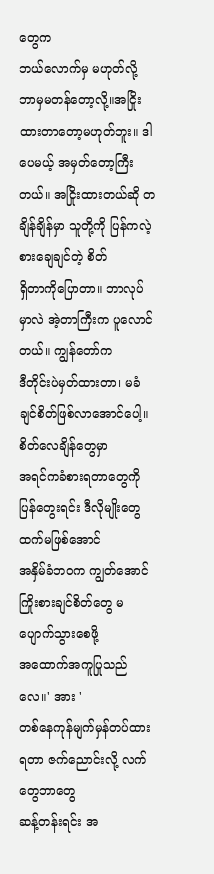တွေက
ဘယ်လောက်မှ မဟုတ်လို့ ဘာမှမတန်တော့လို့။အငြိုးထားတာတော့မဟုတ်ဘူး။ ဒါပေမယ့် အမှတ်တော့ကြီးတယ်။ အငြိုးထားတယ်ဆို တချိန်ချိန်မှာ သူတို့ကို ပြန်ကလဲ့စားချေချင်တဲ့ စိတ်
ရှိတာကိုပြောတာ။ ဘာလုပ်မှာလဲ အဲ့တာကြီးက ပူလောင်တယ်။ ကျွန်တော်က
ဒီတိုင်းပဲမှတ်ထားတာ၊ မခံချင်စိတ်ဖြစ်လာအောင်ပေါ့။ စိတ်လေချိန်တွေမှာ
အရင်ကခံစားရတာတွေကို ပြန်တွေးရင်း ဒီလိုမျိုးတွေထက်မဖြစ်အောင်
အနှိမ်ခံဘ၀က ကျွတ်အောင် ကြိုးစားချင်စိတ်တွေ မပျောက်သွားစေဖို့
အထောက်အကူပြုသည်လေ။' အား '
တစ်နေကုန်မျက်မှန်တပ်ထားရတာ ဇက်ညောင်းလို့ လက်တွေဘာတွေ
ဆန့်တန်းရင်း အ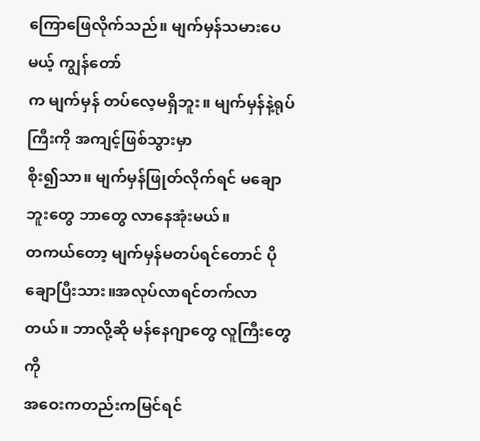ကြောဖြေလိုက်သည်။ မျက်မှန်သမားပေမယ့် ကျွန်တော်
က မျက်မှန် တပ်လေ့မရှိဘူး။ မျက်မှန်နဲ့ရုပ်ကြီးကို အကျင့်ဖြစ်သွားမှာ
စိုး၍သာ။ မျက်မှန်ဖြုတ်လိုက်ရင် မချောဘူးတွေ ဘာတွေ လာနေအုံးမယ်။
တကယ်တော့ မျက်မှန်မတပ်ရင်တောင် ပိုချောပြီးသား။အလုပ်လာရင်တက်လာတယ်။ ဘာလို့ဆို မန်နေဂျာတွေ လူကြီးတွေကို
အဝေးကတည်းကမြင်ရင်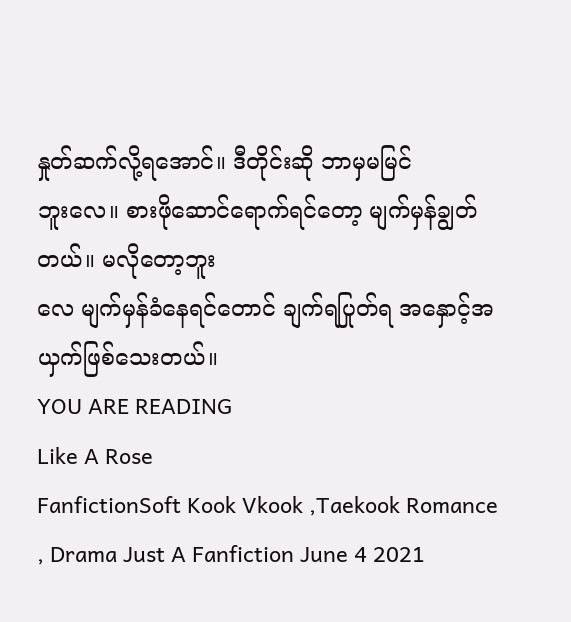နှုတ်ဆက်လို့ရအောင်။ ဒီတိုင်းဆို ဘာမှမမြင်
ဘူးလေ။ စားဖိုဆောင်ရောက်ရင်တော့ မျက်မှန်ချွတ်တယ်။ မလိုတော့ဘူး
လေ မျက်မှန်ခံနေရင်တောင် ချက်ရပြုတ်ရ အနှောင့်အယှက်ဖြစ်သေးတယ်။
YOU ARE READING
Like A Rose
FanfictionSoft Kook Vkook ,Taekook Romance , Drama Just A Fanfiction June 4 2021